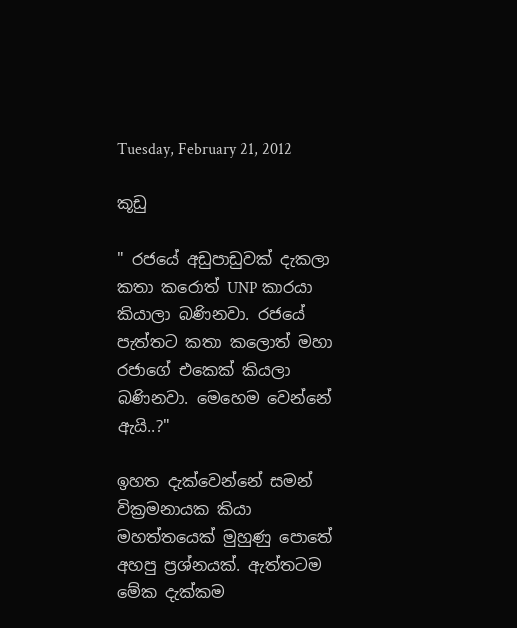Tuesday, February 21, 2012

කූඩු

" රජයේ අඩුපාඩුවක් දැකලා කතා කරොත් UNP කාරයා කියාලා බණිනවා. රජයේ පැත්තට කතා කලොත් මහා රජාගේ එකෙක් කියලා බණිනවා. මෙහෙම වෙන්නේ ඇයි..?"

ඉහත දැක්වෙන්නේ සමන් වික්‍රමනායක කියා මහත්තයෙක් මුහුණු පොතේ අහපු ප්‍රශ්නයක්. ඇත්තටම මේක දැක්කම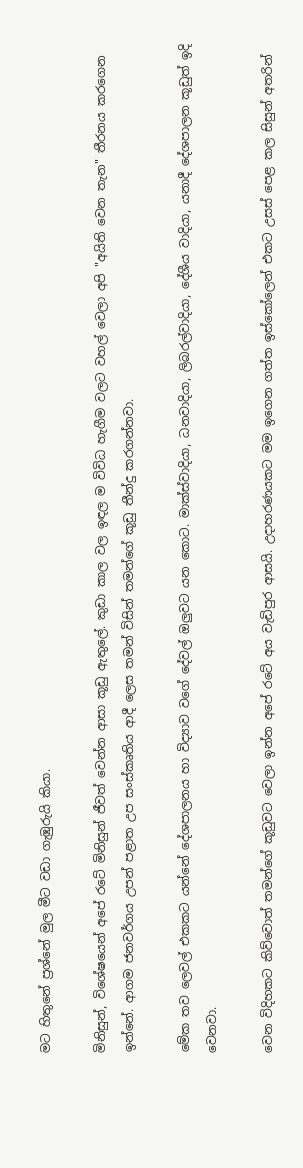මට හිතුනේ ප්‍රශ්නේ මුල මීට වඩා ගැඹුරුයි කියා.

මිනිසුන්, විශේෂයෙන් අපේ රටේ මිනිසුන් ජීවත් වෙන්න ආසා කූඩු ඇතුලේ. කුඩා කාල වල ඉඳල ම විවිධ හැගීම වලට වහල් වෙලා අපි "අයිති වෙන තැන" තීරනය කරගෙන ඉන්නේ. ආගම ජනවර්ගය උපන් පළාත උප සංස්කෘතිය ආදී ලෙස තමන් විසින් තමන්ගේ කූඩු තීන්දු කරගන්නවා.

මේක තව ලෙවල් එකකට යන්නේ දේශපාලනය හා විද්‍යාව වගේ දේවල් ඔලුවට යන කොට. මාක්ස්වාදියා, ධනවාදියා, ලිබරල්වාදියා, දේශීය වාදියා, යනාදී දේශපාලන කූඩුත් ඉදි වෙනවා.

වෙන විදිහකට කිව්වොත් තමන්ගේ කූඩුවට වෙලා ඉන්න අපේ රටේ අය වැඩිපුර ආසයි. උදාහරණයකට මම ඉගෙන ගත්ත ඉස්කෝලෙන් එකට උසස් පෙළ කල සිසුන් අතරින්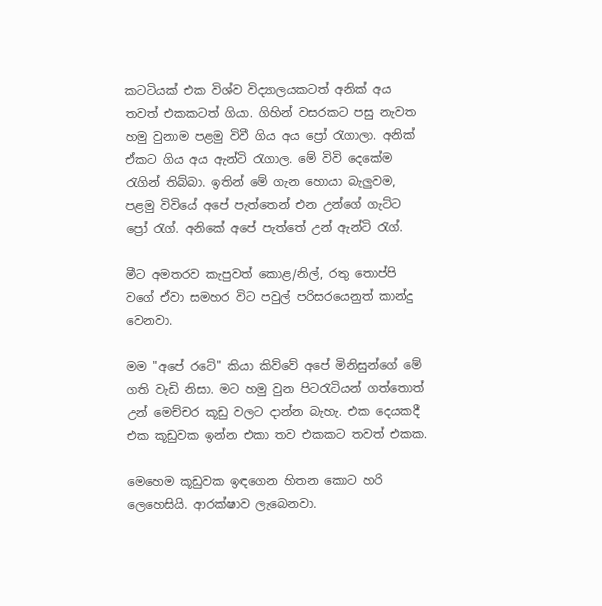කටටියක්‌ එක විශ්ව විද්‍යාලයකටත් අනික් අය තවත් එකකටත් ගියා. ගිහින් වසරකට පසු නැවත හමු වුනාම පළමු විවී ගිය අය ප්‍රෝ රැගාලා. අනික් ඒකට ගිය අය ඇන්ටි රැගාල. මේ විවි දෙකේම රැගින් තිබ්බා. ඉතින් මේ ගැන හොයා බැලුවම, පළමු විවියේ අපේ පැත්තෙන් එන උන්ගේ ගැට්ට ප්‍රෝ රැග්. අනිකේ අපේ පැත්තේ උන් ඇන්ටි රැග්.

මීට අමතරව කැපුවත් කොළ/නිල්, රතු තොප්පි වගේ ඒවා සමහර විට පවුල් පරිසරයෙනුත් කාන්දු වෙනවා.

මම "අපේ රටේ" කියා කිව්වේ අපේ මිනිසුන්ගේ මේ ගති වැඩි නිසා. මට හමු වුන පිටරැටියන් ගත්තොත් උන් මෙච්චර කූඩු වලට දාන්න බැහැ. එක දෙයකදී එක කූඩුවක ඉන්න එකා තව එකකට තවත් එකක.

මෙහෙම කූඩුවක ඉඳගෙන හිතන කොට හරි ලෙහෙසියි. ආරක්ෂාව ලැබෙනවා.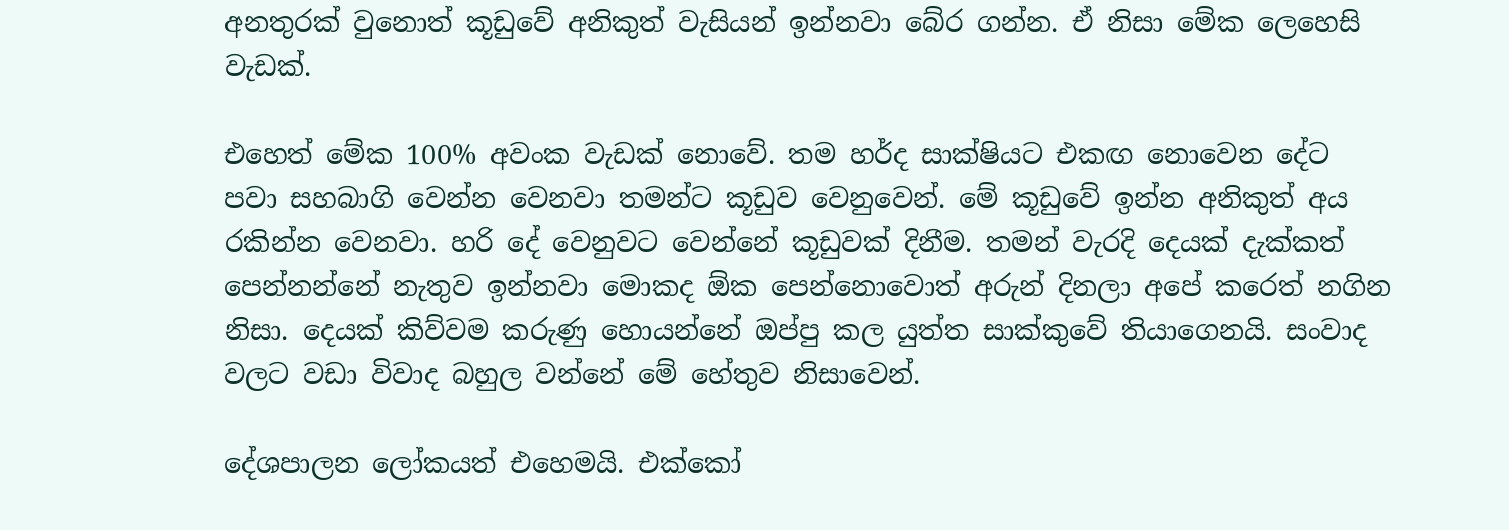අනතුරක් වුනොත් කූඩුවේ අනිකුත් වැසියන් ඉන්නවා බේර ගන්න. ඒ නිසා මේක ලෙහෙසි වැඩක්.

එහෙත් මේක 100% අවංක වැඩක් නොවේ. තම හර්ද සාක්ෂියට එකඟ නොවෙන දේට පවා සහබාගි වෙන්න වෙනවා තමන්ට කූඩුව වෙනුවෙන්. මේ කූඩුවේ ඉන්න අනිකුත් අය රකින්න වෙනවා. හරි දේ වෙනුවට වෙන්නේ කූඩුවක් දිනීම. තමන් වැරදි දෙයක් දැක්කත් පෙන්නන්නේ නැතුව ඉන්නවා මොකද ඕක පෙන්නොවොත් අරුන් දිනලා අපේ කරෙත් නගින නිසා. දෙයක් කිව්වම කරුණු හොයන්නේ ඔප්පු කල යුත්ත සාක්කුවේ තියාගෙනයි. සංවාද වලට වඩා විවාද බහුල වන්නේ මේ හේතුව නිසාවෙන්.

දේශපාලන ලෝකයත් එහෙමයි. එක්කෝ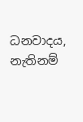ධනවාදය, නැතිනම්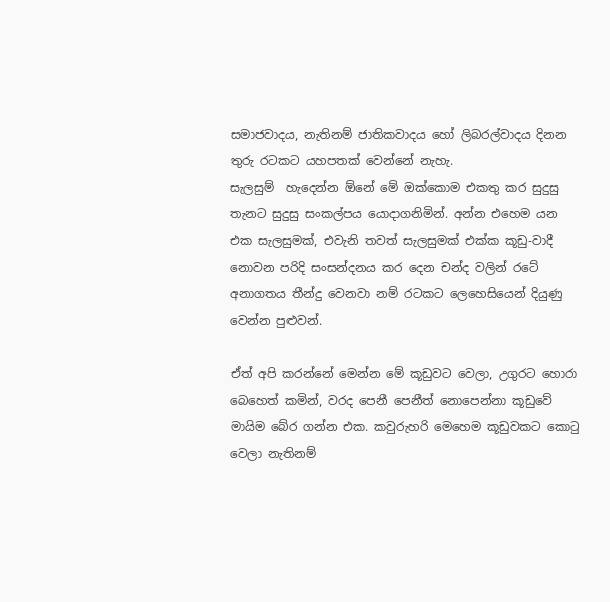සමාජවාදය, නැතිනම් ජාතිකවාදය හෝ ලිබරල්වාදය දිනන තුරු රටකට යහපතක් වෙන්නේ නැහැ.
සැලසුම්  හැදෙන්න ඕනේ මේ ඔක්කොම එකතු කර සුදුසු තැනට සුදුසු සංකල්පය යොදාගනිමින්. අන්න එහෙම යන එක සැලසුමක්, එවැනි තවත් සැලසුමක් එක්ක කූඩු-වාදී නොවන පරිදි සංසන්දනය කර දෙන චන්ද වලින් රටේ අනාගතය තීන්දු වෙනවා නම් රටකට ලෙහෙසියෙන් දියුණු වෙන්න පුළුවන්.

ඒත් අපි කරන්නේ මෙන්න මේ කූඩුවට වෙලා, උගුරට හොරා බෙහෙත් කමින්, වරද පෙනී පෙනීත් නොපෙන්නා කූඩුවේ මායිම බේර ගන්න එක. කවුරුහරි මෙහෙම කූඩුවකට කොටු වෙලා නැතිනම්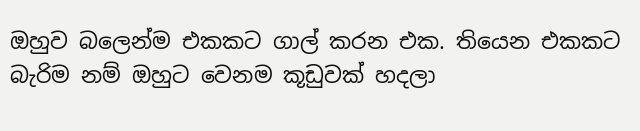ඔහුව බලෙන්ම එකකට ගාල් කරන එක. තියෙන එකකට බැරිම නම් ඔහුට වෙනම කූඩුවක් හදලා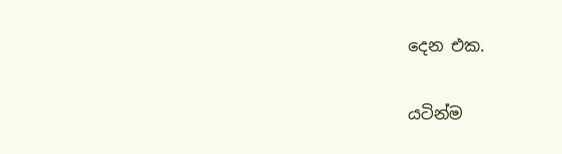දෙන එක.

යටින්ම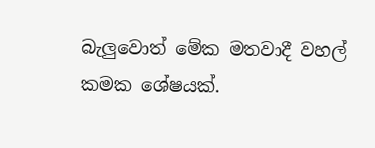බැලුවොත් මේක මතවාදී වහල් කමක ශේෂයක්.